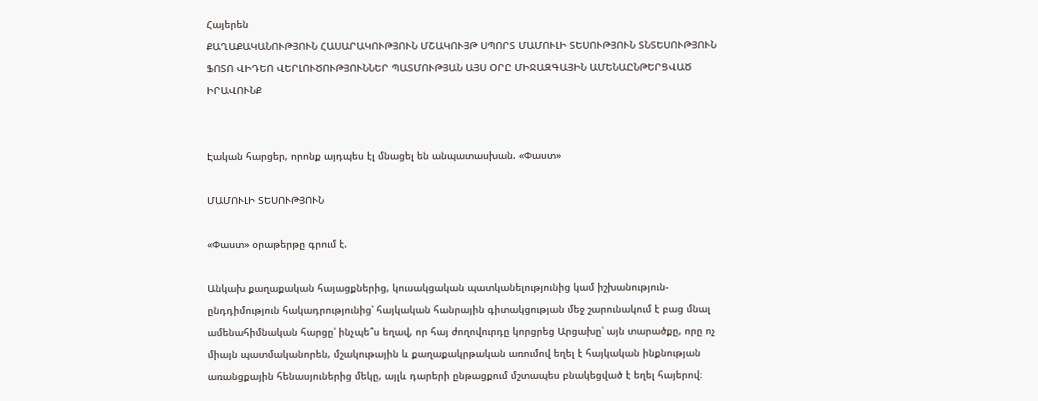Հայերեն
ՔԱՂԱՔԱԿԱՆՈՒԹՅՈՒՆ ՀԱՍԱՐԱԿՈՒԹՅՈՒՆ ՄՇԱԿՈՒՅԹ ՍՊՈՐՏ ՄԱՄՈՒԼԻ ՏԵՍՈՒԹՅՈՒՆ ՏՆՏԵՍՈՒԹՅՈՒՆ ՖՈՏՈ ՎԻԴԵՈ ՎԵՐԼՈՒԾՈՒԹՅՈՒՆՆԵՐ ՊԱՏՄՈՒԹՅԱՆ ԱՅՍ ՕՐԸ ՄԻՋԱԶԳԱՅԻՆ ԱՄԵՆԱԸՆԹԵՐՑՎԱԾ ԻՐԱՎՈՒՆՔ


Էական հարցեր, որոնք այդպես էլ մնացել են անպատասխան. «Փաստ»

ՄԱՄՈՒԼԻ ՏԵՍՈՒԹՅՈՒՆ

«Փաստ» օրաթերթը գրում է.

Անկախ քաղաքական հայացքներից, կուսակցական պատկանելությունից կամ իշխանություն-ընդդիմություն հակադրությունից՝ հայկական հանրային գիտակցության մեջ շարունակում է բաց մնալ ամենահիմնական հարցը՝ ինչպե՞ս եղավ, որ հայ ժողովուրդը կորցրեց Արցախը՝ այն տարածքը, որը ոչ միայն պատմականորեն, մշակութային և քաղաքակրթական առումով եղել է հայկական ինքնության առանցքային հենասյուներից մեկը, այլև դարերի ընթացքում մշտապես բնակեցված է եղել հայերով։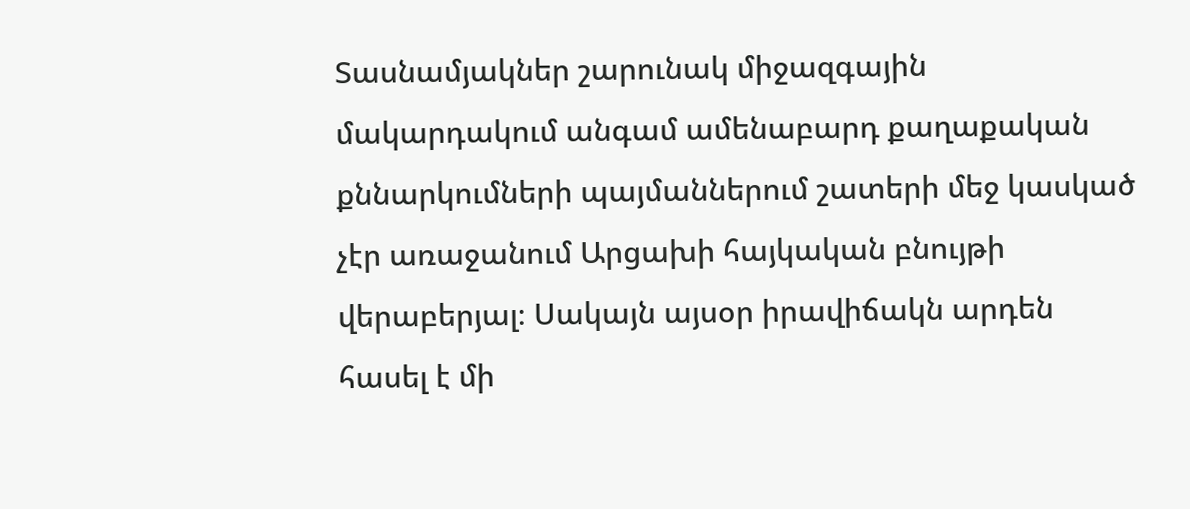Տասնամյակներ շարունակ միջազգային մակարդակում անգամ ամենաբարդ քաղաքական քննարկումների պայմաններում շատերի մեջ կասկած չէր առաջանում Արցախի հայկական բնույթի վերաբերյալ։ Սակայն այսօր իրավիճակն արդեն հասել է մի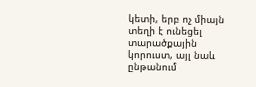կետի, երբ ոչ միայն տեղի է ունեցել տարածքային կորուստ, այլ նաև ընթանում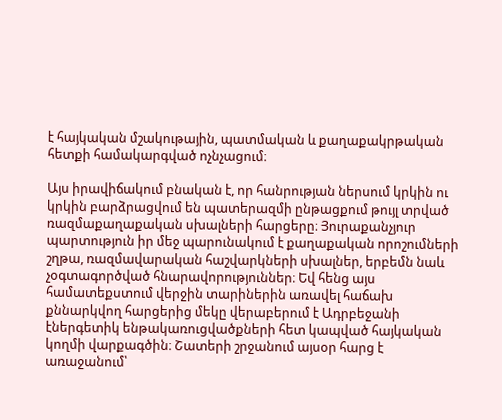է հայկական մշակութային, պատմական և քաղաքակրթական հետքի համակարգված ոչնչացում։

Այս իրավիճակում բնական է, որ հանրության ներսում կրկին ու կրկին բարձրացվում են պատերազմի ընթացքում թույլ տրված ռազմաքաղաքական սխալների հարցերը։ Յուրաքանչյուր պարտություն իր մեջ պարունակում է քաղաքական որոշումների շղթա, ռազմավարական հաշվարկների սխալներ, երբեմն նաև չօգտագործված հնարավորություններ։ Եվ հենց այս համատեքստում վերջին տարիներին առավել հաճախ քննարկվող հարցերից մեկը վերաբերում է Ադրբեջանի էներգետիկ ենթակառուցվածքների հետ կապված հայկական կողմի վարքագծին։ Շատերի շրջանում այսօր հարց է առաջանում՝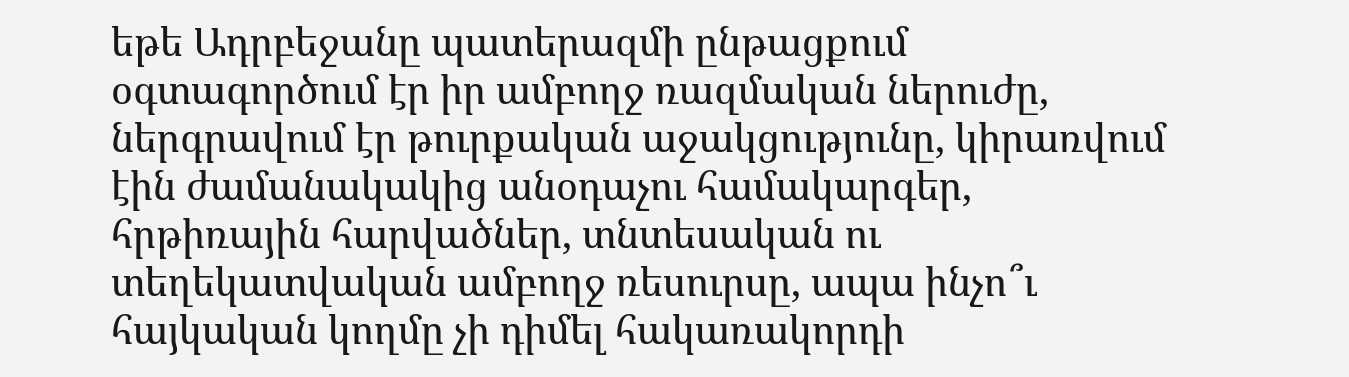եթե Ադրբեջանը պատերազմի ընթացքում օգտագործում էր իր ամբողջ ռազմական ներուժը, ներգրավում էր թուրքական աջակցությունը, կիրառվում էին ժամանակակից անօդաչու համակարգեր, հրթիռային հարվածներ, տնտեսական ու տեղեկատվական ամբողջ ռեսուրսը, ապա ինչո՞ւ հայկական կողմը չի դիմել հակառակորդի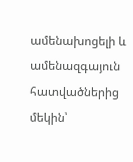ամենախոցելի և ամենազգայուն հատվածներից մեկին՝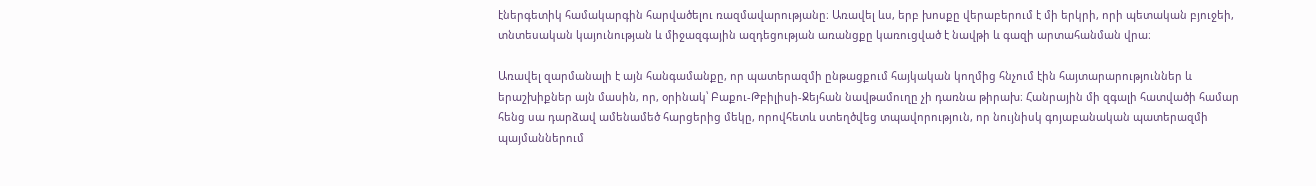էներգետիկ համակարգին հարվածելու ռազմավարությանը։ Առավել ևս, երբ խոսքը վերաբերում է մի երկրի, որի պետական բյուջեի, տնտեսական կայունության և միջազգային ազդեցության առանցքը կառուցված է նավթի և գազի արտահանման վրա։

Առավել զարմանալի է այն հանգամանքը, որ պատերազմի ընթացքում հայկական կողմից հնչում էին հայտարարություններ և երաշխիքներ այն մասին, որ, օրինակ՝ Բաքու-Թբիլիսի-Ջեյհան նավթամուղը չի դառնա թիրախ։ Հանրային մի զգալի հատվածի համար հենց սա դարձավ ամենամեծ հարցերից մեկը, որովհետև ստեղծվեց տպավորություն, որ նույնիսկ գոյաբանական պատերազմի պայմաններում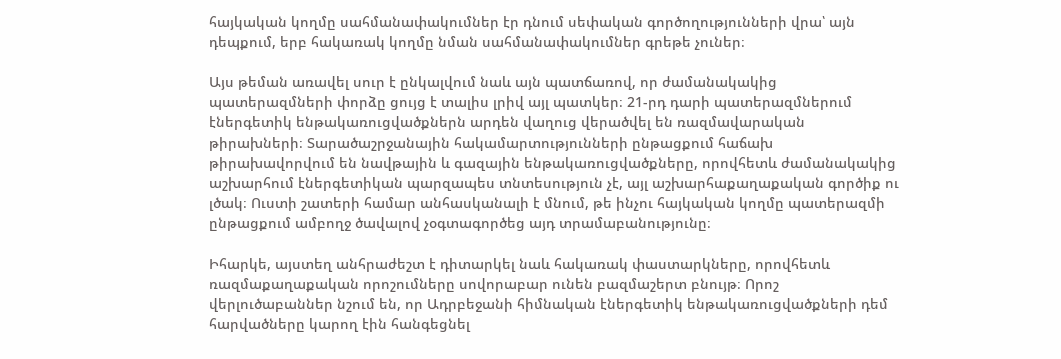հայկական կողմը սահմանափակումներ էր դնում սեփական գործողությունների վրա՝ այն դեպքում, երբ հակառակ կողմը նման սահմանափակումներ գրեթե չուներ։

Այս թեման առավել սուր է ընկալվում նաև այն պատճառով, որ ժամանակակից պատերազմների փորձը ցույց է տալիս լրիվ այլ պատկեր։ 21-րդ դարի պատերազմներում էներգետիկ ենթակառուցվածքներն արդեն վաղուց վերածվել են ռազմավարական թիրախների։ Տարածաշրջանային հակամարտությունների ընթացքում հաճախ թիրախավորվում են նավթային և գազային ենթակառուցվածքները, որովհետև ժամանակակից աշխարհում էներգետիկան պարզապես տնտեսություն չէ, այլ աշխարհաքաղաքական գործիք ու լծակ։ Ուստի շատերի համար անհասկանալի է մնում, թե ինչու հայկական կողմը պատերազմի ընթացքում ամբողջ ծավալով չօգտագործեց այդ տրամաբանությունը։

Իհարկե, այստեղ անհրաժեշտ է դիտարկել նաև հակառակ փաստարկները, որովհետև ռազմաքաղաքական որոշումները սովորաբար ունեն բազմաշերտ բնույթ։ Որոշ վերլուծաբաններ նշում են, որ Ադրբեջանի հիմնական էներգետիկ ենթակառուցվածքների դեմ հարվածները կարող էին հանգեցնել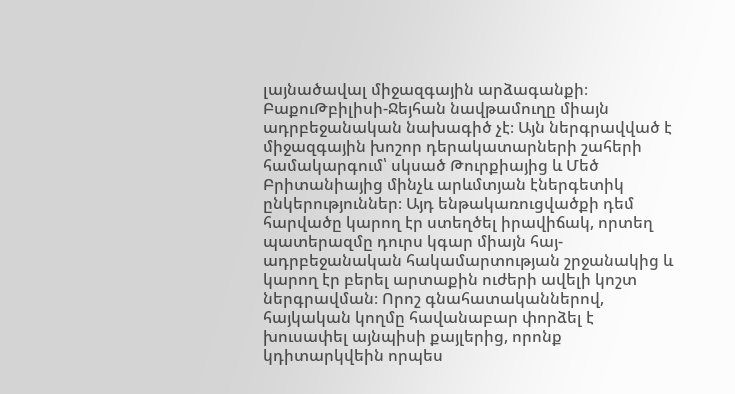լայնածավալ միջազգային արձագանքի։ ԲաքուԹբիլիսի-Ջեյհան նավթամուղը միայն ադրբեջանական նախագիծ չէ։ Այն ներգրավված է միջազգային խոշոր դերակատարների շահերի համակարգում՝ սկսած Թուրքիայից և Մեծ Բրիտանիայից մինչև արևմտյան էներգետիկ ընկերություններ։ Այդ ենթակառուցվածքի դեմ հարվածը կարող էր ստեղծել իրավիճակ, որտեղ պատերազմը դուրս կգար միայն հայ-ադրբեջանական հակամարտության շրջանակից և կարող էր բերել արտաքին ուժերի ավելի կոշտ ներգրավման։ Որոշ գնահատականներով, հայկական կողմը հավանաբար փորձել է խուսափել այնպիսի քայլերից, որոնք կդիտարկվեին որպես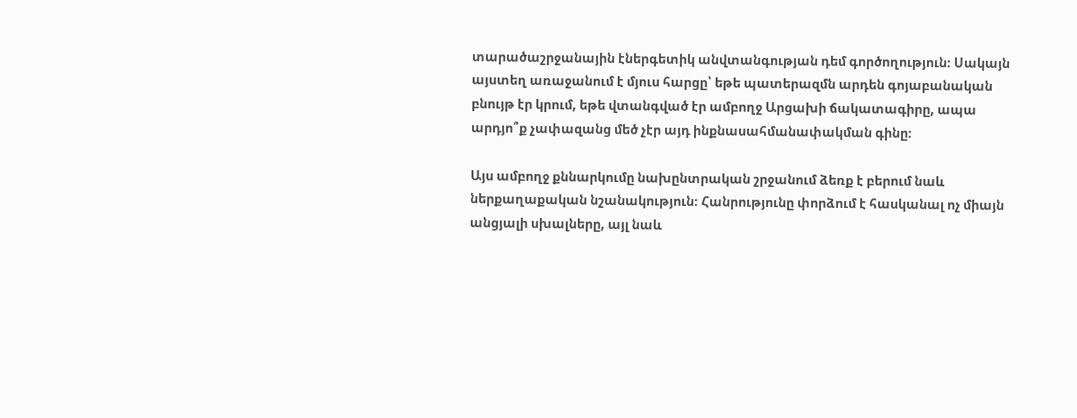տարածաշրջանային էներգետիկ անվտանգության դեմ գործողություն։ Սակայն այստեղ առաջանում է մյուս հարցը՝ եթե պատերազմն արդեն գոյաբանական բնույթ էր կրում, եթե վտանգված էր ամբողջ Արցախի ճակատագիրը, ապա արդյո՞ք չափազանց մեծ չէր այդ ինքնասահմանափակման գինը։

Այս ամբողջ քննարկումը նախընտրական շրջանում ձեռք է բերում նաև ներքաղաքական նշանակություն։ Հանրությունը փորձում է հասկանալ ոչ միայն անցյալի սխալները, այլ նաև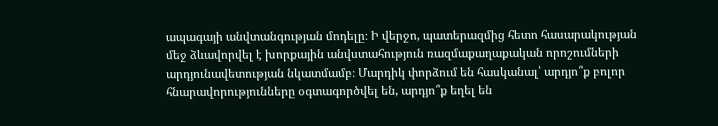ապագայի անվտանգության մոդելը։ Ի վերջո, պատերազմից հետո հասարակության մեջ ձևավորվել է խորքային անվստահություն ռազմաքաղաքական որոշումների արդյունավետության նկատմամբ։ Մարդիկ փորձում են հասկանալ՝ արդյո՞ք բոլոր հնարավորությունները օգտագործվել են, արդյո՞ք եղել են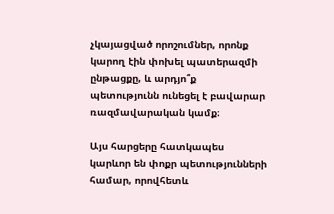չկայացված որոշումներ, որոնք կարող էին փոխել պատերազմի ընթացքը, և արդյո՞ք պետությունն ունեցել է բավարար ռազմավարական կամք։

Այս հարցերը հատկապես կարևոր են փոքր պետությունների համար, որովհետև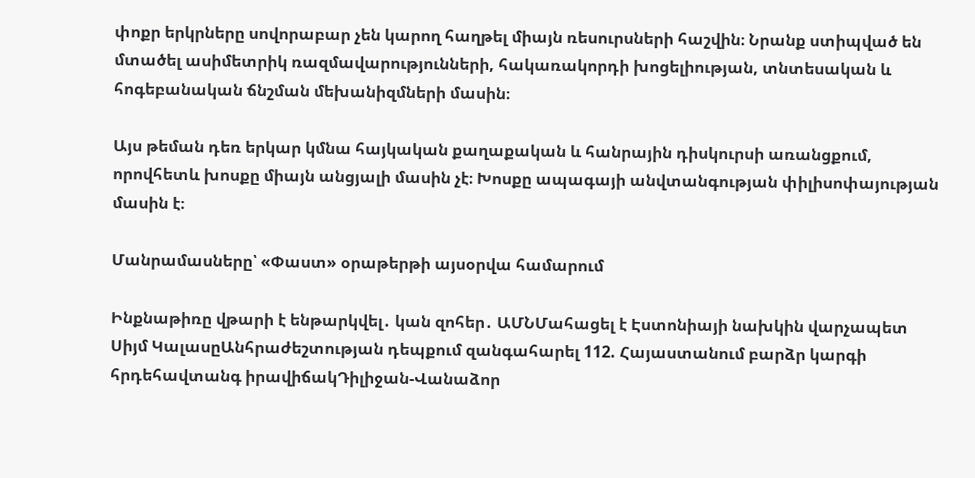փոքր երկրները սովորաբար չեն կարող հաղթել միայն ռեսուրսների հաշվին։ Նրանք ստիպված են մտածել ասիմետրիկ ռազմավարությունների, հակառակորդի խոցելիության, տնտեսական և հոգեբանական ճնշման մեխանիզմների մասին։

Այս թեման դեռ երկար կմնա հայկական քաղաքական և հանրային դիսկուրսի առանցքում, որովհետև խոսքը միայն անցյալի մասին չէ։ Խոսքը ապագայի անվտանգության փիլիսոփայության մասին է։

Մանրամասները՝ «Փաստ» օրաթերթի այսօրվա համարում

Ինքնաթիռը վթարի է ենթարկվել․ կան զոհեր․ ԱՄՆՄահացել է Էստոնիայի նախկին վարչապետ Սիյմ ԿալասըԱնհրաժեշտության դեպքում զանգահարել 112. Հայաստանում բարձր կարգի հրդեհավտանգ իրավիճակԴիլիջան-Վանաձոր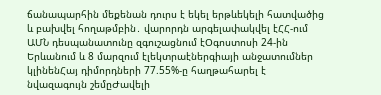ճանապարհին մեքենան դուրս է եկել երթևեկելի հատվածից և բախվել հողաթմբին․ վարորդն արգելափակվել էՀՀ-ում ԱՄՆ դեսպանատունը զգուշացնում էՕգոստոսի 24-ին Երևանում և 8 մարզում էլեկտրաէներգիայի անջատումներ կլինենՀայ դիմորդների 77.55%-ը հաղթահարել է նվազագույն շեմըԺավելի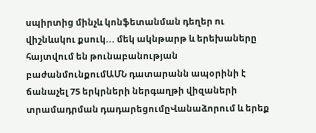սպիրտից մինչև կոնֆետանման դեղեր ու վիշնևսկու քսուկ... մեկ ակնթարթ և երեխաները հայտվում են թունաբանության բաժանմունքումԱՄՆ դատարանն ապօրինի է ճանաչել 75 երկրների ներգաղթի վիզաների տրամադրման դադարեցումըՎանաձորում և երեք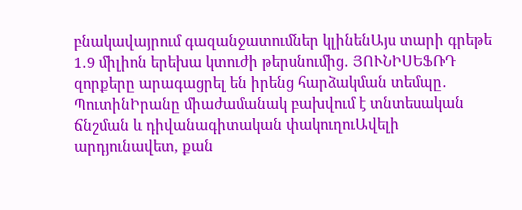բնակավայրում գազանջատումներ կլինենԱյս տարի գրեթե 1․9 միլիոն երեխա կտուժի թերսնումից․ ՅՈՒՆԻՍԵՖՌԴ զորքերը արագացրել են իրենց հարձակման տեմպը․ ՊուտինԻրանը միաժամանակ բախվում է տնտեսական ճնշման և դիվանագիտական փակուղուԱվելի արդյունավետ, քան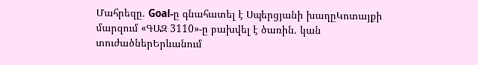Մահրեզը. Goal-ը գնահատել է Սպերցյանի խաղըԿոտայքի մարզում «ԳԱԶ 3110»-ը բախվել է ծառին. կան տուժածներԵրևանում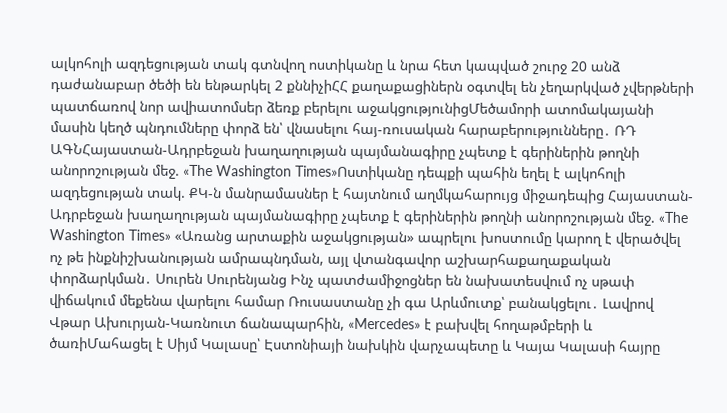ալկոհոլի ազդեցության տակ գտնվող ոստիկանը և նրա հետ կապված շուրջ 20 անձ դաժանաբար ծեծի են ենթարկել 2 քննիչիՀՀ քաղաքացիներն օգտվել են չեղարկված չվերթների պատճառով նոր ավիատոմսեր ձեռք բերելու աջակցությունիցՄեծամորի ատոմակայանի մասին կեղծ պնդումները փորձ են՝ վնասելու հայ-ռուսական հարաբերությունները․ ՌԴ ԱԳՆՀայաստան-Ադրբեջան խաղաղության պայմանագիրը չպետք է գերիներին թողնի անորոշության մեջ. «The Washington Times»Ոստիկանը դեպքի պահին եղել է ալկոհոլի ազդեցության տակ. ՔԿ-ն մանրամասներ է հայտնում աղմկահարույց միջադեպից Հայաստան-Ադրբեջան խաղաղության պայմանագիրը չպետք է գերիներին թողնի անորոշության մեջ. «The Washington Times» «Առանց արտաքին աջակցության» ապրելու խոստումը կարող է վերածվել ոչ թե ինքնիշխանության ամրապնդման, այլ վտանգավոր աշխարհաքաղաքական փորձարկման․ Սուրեն Սուրենյանց Ինչ պատժամիջոցներ են նախատեսվում ոչ սթափ վիճակում մեքենա վարելու համար Ռուսաստանը չի գա Արևմուտք՝ բանակցելու․ Լավրով Վթար Ախուրյան-Կառնուտ ճանապարհին, «Mercedes» է բախվել հողաթմբերի և ծառիՄահացել է Սիյմ Կալասը՝ Էստոնիայի նախկին վարչապետը և Կայա Կալասի հայրը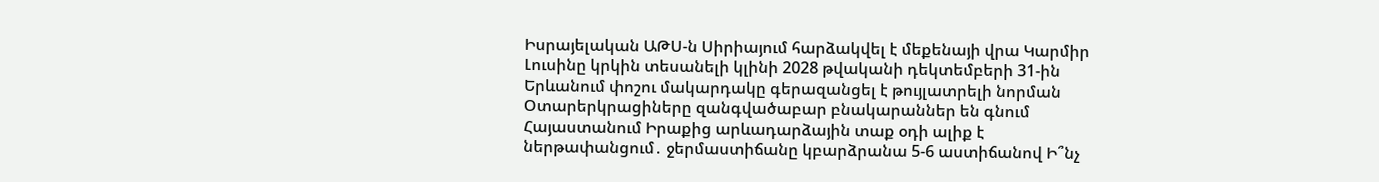Իսրայելական ԱԹՍ-ն Սիրիայում հարձակվել է մեքենայի վրա Կարմիր Լուսինը կրկին տեսանելի կլինի 2028 թվականի դեկտեմբերի 31-ին Երևանում փոշու մակարդակը գերազանցել է թույլատրելի նորման Օտարերկրացիները զանգվածաբար բնակարաններ են գնում Հայաստանում Իրաքից արևադարձային տաք օդի ալիք է ներթափանցում․ ջերմաստիճանը կբարձրանա 5-6 աստիճանով Ի՞նչ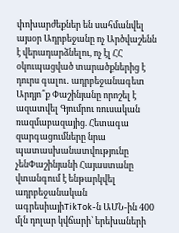փոխարժեքներ են սահմանվել այսօր Ադրբեջանը ոչ Արծվաշենն է վերադարձնելու, ոչ էլ ՀՀ օկուպացված տարածքներից է դուրս գալու․ ադրբեջանագետ Արդյո՞ք Փաշինյանը որոշել է ազատվել Գյումրու ռուսական ռազմաբազայից. Հետագա զարգացումները նրա պատասխանատվությունը չենՓաշինյանի Հայաստանը վտանգում է ենթարկվել ադրբեջանական ագրեսիայիTikTok-ն ԱՄՆ-ին 400 մլն դոլար կվճարի՝ երեխաների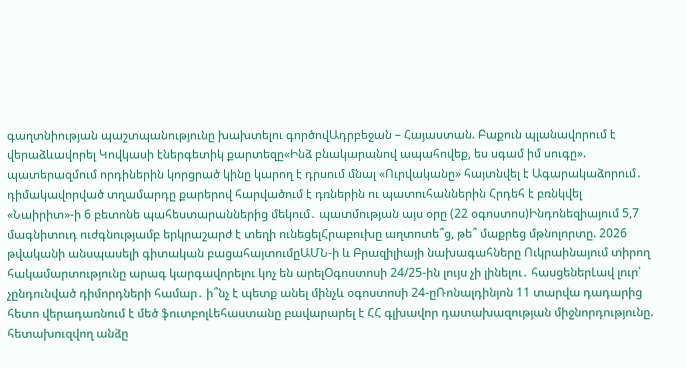գաղտնիության պաշտպանությունը խախտելու գործովԱդրբեջան – Հայաստան. Բաքուն պլանավորում է վերաձևավորել Կովկասի էներգետիկ քարտեզը«Ինձ բնակարանով ապահովեք, ես սգամ իմ սուգը». պատերազմում որդիներին կորցրած կինը կարող է դրսում մնալ «Ուրվականը» հայտնվել է Ագարակաձորում․ դիմակավորված տղամարդը քարերով հարվածում է դռներին ու պատուհաններին Հրդեհ է բռնկվել  «Նաիրիտ»-ի 6 բետոնե պահեստարաններից մեկում․ պատմության այս օրը (22 օգոստոս)Ինդոնեզիայում 5,7 մագնիտուդ ուժգնությամբ երկրաշարժ է տեղի ունեցելՀրաբուխը աղտոտե՞ց, թե՞ մաքրեց մթնոլորտը. 2026 թվականի անսպասելի գիտական բացահայտումըԱՄՆ-ի և Բրազիլիայի նախագահները Ուկրաինայում տիրող հակամարտությունը արագ կարգավորելու կոչ են արելՕգոստոսի 24/25-ին լույս չի լինելու․ հասցեներԼավ լուր՝ չընդունված դիմորդների համար․ ի՞նչ է պետք անել մինչև օգոստոսի 24-ըՌոնալդինյոն 11 տարվա դադարից հետո վերադառնում է մեծ ֆուտբոլԼեհաստանը բավարարել է ՀՀ գլխավոր դատախազության միջնորդությունը. հետախուզվող անձը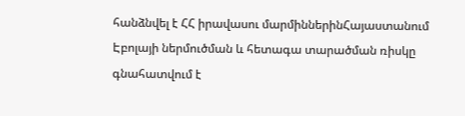հանձնվել է ՀՀ իրավասու մարմիններինՀայաստանում Էբոլայի ներմուծման և հետագա տարածման ռիսկը գնահատվում է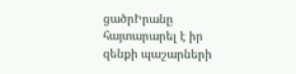ցածրԻրանը հայտարարել է իր զենքի պաշարների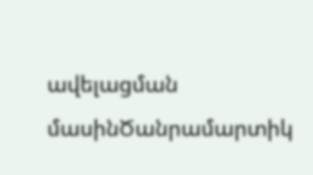ավելացման մասինԾանրամարտիկ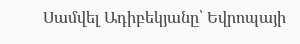Սամվել Ադիբեկյանը՝ Եվրոպայի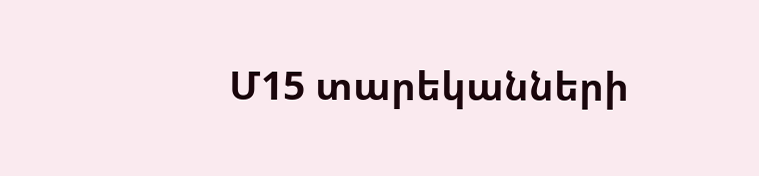Մ15 տարեկանների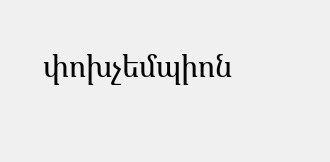փոխչեմպիոն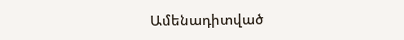Ամենադիտված